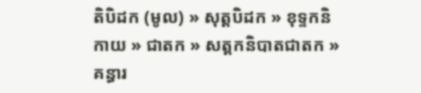តិបិដក (មូល) » សុត្តបិដក » ខុទ្ទកនិកាយ » ជាតក » សត្តកនិបាតជាតក » គន្ធារ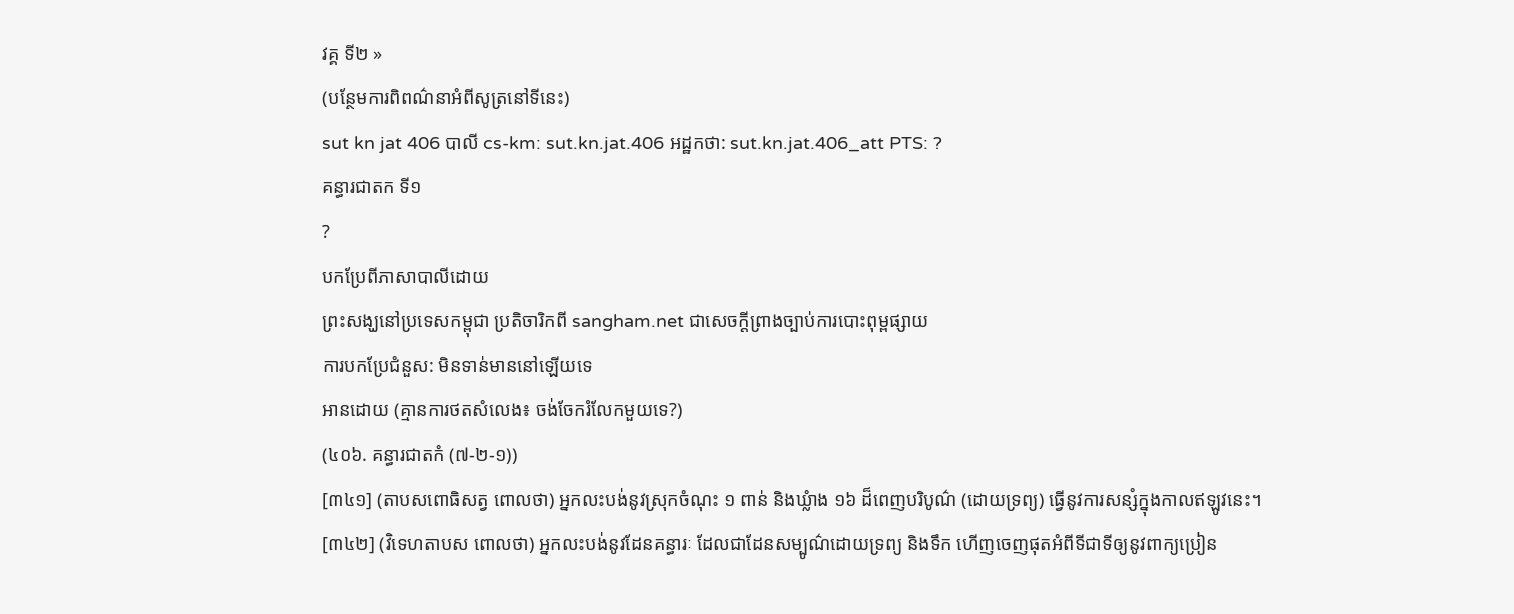វគ្គ ទី២ »
(បន្ថែមការពិពណ៌នាអំពីសូត្រនៅទីនេះ)
sut kn jat 406 បាលី cs-km: sut.kn.jat.406 អដ្ឋកថា: sut.kn.jat.406_att PTS: ?
គន្ធារជាតក ទី១
?
បកប្រែពីភាសាបាលីដោយ
ព្រះសង្ឃនៅប្រទេសកម្ពុជា ប្រតិចារិកពី sangham.net ជាសេចក្តីព្រាងច្បាប់ការបោះពុម្ពផ្សាយ
ការបកប្រែជំនួស: មិនទាន់មាននៅឡើយទេ
អានដោយ (គ្មានការថតសំលេង៖ ចង់ចែករំលែកមួយទេ?)
(៤០៦. គន្ធារជាតកំ (៧-២-១))
[៣៤១] (តាបសពោធិសត្វ ពោលថា) អ្នកលះបង់នូវស្រុកចំណុះ ១ ពាន់ និងឃ្លំាង ១៦ ដ៏ពេញបរិបូណ៌ (ដោយទ្រព្យ) ធ្វើនូវការសន្សំក្នុងកាលឥឡូវនេះ។
[៣៤២] (វិទេហតាបស ពោលថា) អ្នកលះបង់នូវដែនគន្ធារៈ ដែលជាដែនសម្បូណ៌ដោយទ្រព្យ និងទឹក ហើញចេញផុតអំពីទីជាទីឲ្យនូវពាក្យប្រៀន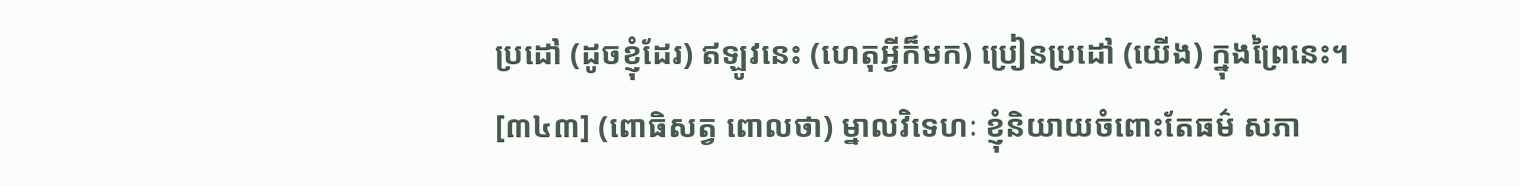ប្រដៅ (ដូចខ្ញុំដែរ) ឥឡូវនេះ (ហេតុអ្វីក៏មក) ប្រៀនប្រដៅ (យើង) ក្នុងព្រៃនេះ។
[៣៤៣] (ពោធិសត្វ ពោលថា) ម្នាលវិទេហៈ ខ្ញុំនិយាយចំពោះតែធម៌ សភា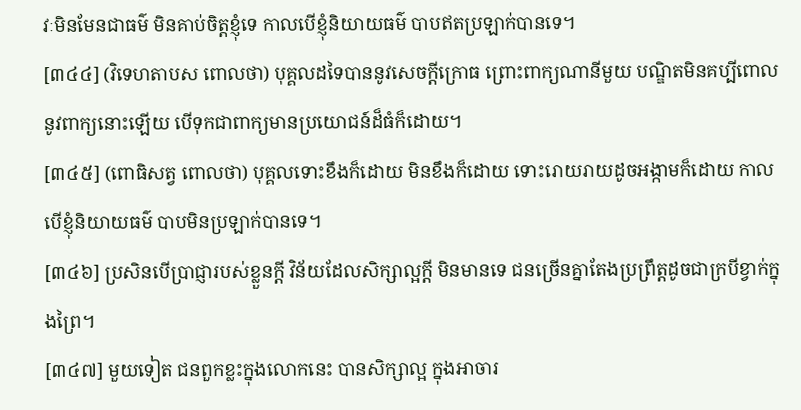វៈមិនមែនជាធម៌ មិនគាប់ចិត្តខ្ញុំទេ កាលបើខ្ញុំនិយាយធម៌ បាបឥតប្រឡាក់បានទេ។
[៣៤៤] (វិទេហតាបស ពោលថា) បុគ្គលដទៃបាននូវសេចក្តីក្រោធ ព្រោះពាក្យណានីមួយ បណ្ឌិតមិនគប្បីពោលនូវពាក្យនោះឡើយ បើទុកជាពាក្យមានប្រយោជន៍ដ៏ធំក៏ដោយ។
[៣៤៥] (ពោធិសត្វ ពោលថា) បុគ្គលទោះខឹងក៏ដោយ មិនខឹងក៏ដោយ ទោះរោយរាយដូចអង្កាមក៏ដោយ កាលបើខ្ញុំនិយាយធម៌ បាបមិនប្រឡាក់បានទេ។
[៣៤៦] ប្រសិនបើប្រាជ្ញារបស់ខ្លួនក្តី វិន័យដែលសិក្សាល្អក្តី មិនមានទេ ជនច្រើនគ្នាតែងប្រព្រឹត្តដូចជាក្របីខ្វាក់ក្នុងព្រៃ។
[៣៤៧] មួយទៀត ជនពួកខ្លះក្នុងលោកនេះ បានសិក្សាល្អ ក្នុងអាចារ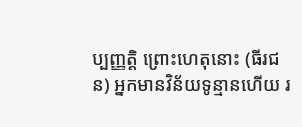ប្បញ្ញត្តិ ព្រោះហេតុនោះ (ធីរជន) អ្នកមានវិន័យទូន្មានហើយ រ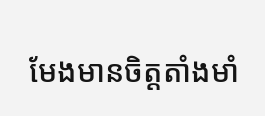មែងមានចិត្តតាំងមាំ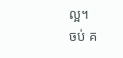ល្អ។
ចប់ គ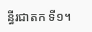ន្ធីរជាតក ទី១។